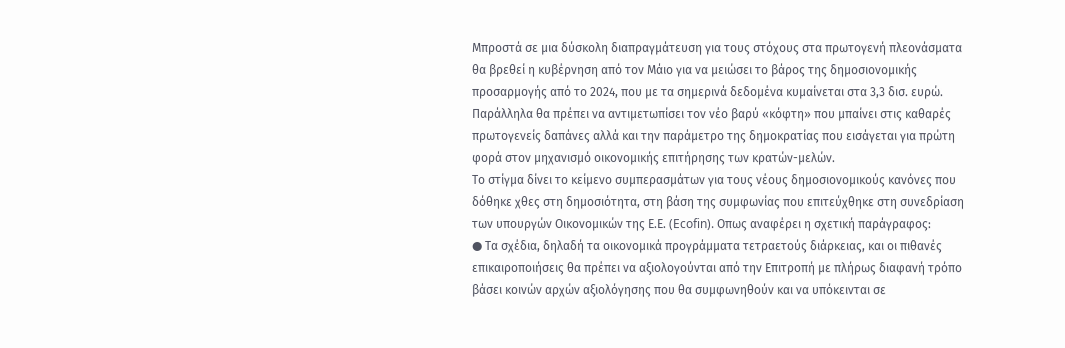Μπροστά σε μια δύσκολη διαπραγμάτευση για τους στόχους στα πρωτογενή πλεονάσματα θα βρεθεί η κυβέρνηση από τον Μάιο για να μειώσει το βάρος της δημοσιονομικής προσαρμογής από το 2024, που με τα σημερινά δεδομένα κυμαίνεται στα 3,3 δισ. ευρώ. Παράλληλα θα πρέπει να αντιμετωπίσει τον νέο βαρύ «κόφτη» που μπαίνει στις καθαρές πρωτογενείς δαπάνες αλλά και την παράμετρο της δημοκρατίας που εισάγεται για πρώτη φορά στον μηχανισμό οικονομικής επιτήρησης των κρατών-μελών.
Το στίγμα δίνει το κείμενο συμπερασμάτων για τους νέους δημοσιονομικούς κανόνες που δόθηκε χθες στη δημοσιότητα, στη βάση της συμφωνίας που επιτεύχθηκε στη συνεδρίαση των υπουργών Οικονομικών της Ε.Ε. (Ecofin). Οπως αναφέρει η σχετική παράγραφος:
● Τα σχέδια, δηλαδή τα οικονομικά προγράμματα τετραετούς διάρκειας, και οι πιθανές επικαιροποιήσεις θα πρέπει να αξιολογούνται από την Επιτροπή με πλήρως διαφανή τρόπο βάσει κοινών αρχών αξιολόγησης που θα συμφωνηθούν και να υπόκεινται σε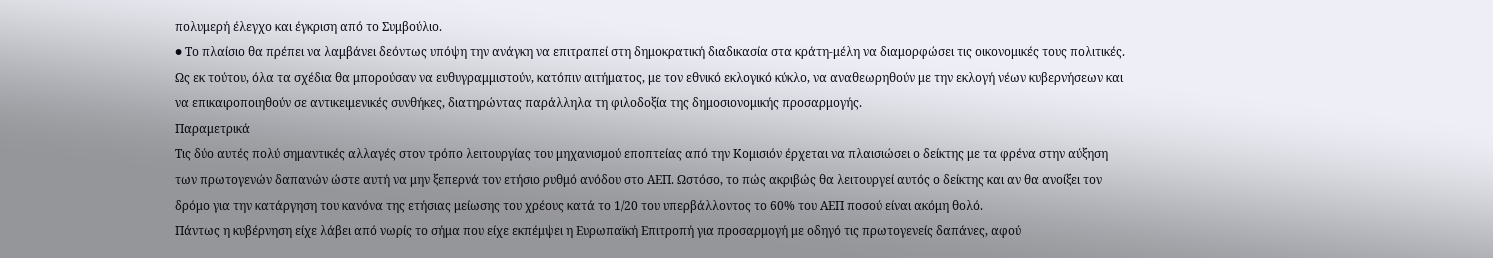πολυμερή έλεγχο και έγκριση από το Συμβούλιο.
● Το πλαίσιο θα πρέπει να λαμβάνει δεόντως υπόψη την ανάγκη να επιτραπεί στη δημοκρατική διαδικασία στα κράτη-μέλη να διαμορφώσει τις οικονομικές τους πολιτικές. Ως εκ τούτου, όλα τα σχέδια θα μπορούσαν να ευθυγραμμιστούν, κατόπιν αιτήματος, με τον εθνικό εκλογικό κύκλο, να αναθεωρηθούν με την εκλογή νέων κυβερνήσεων και να επικαιροποιηθούν σε αντικειμενικές συνθήκες, διατηρώντας παράλληλα τη φιλοδοξία της δημοσιονομικής προσαρμογής.
Παραμετρικά
Τις δύο αυτές πολύ σημαντικές αλλαγές στον τρόπο λειτουργίας του μηχανισμού εποπτείας από την Κομισιόν έρχεται να πλαισιώσει ο δείκτης με τα φρένα στην αύξηση των πρωτογενών δαπανών ώστε αυτή να μην ξεπερνά τον ετήσιο ρυθμό ανόδου στο ΑΕΠ. Ωστόσο, το πώς ακριβώς θα λειτουργεί αυτός ο δείκτης και αν θα ανοίξει τον δρόμο για την κατάργηση του κανόνα της ετήσιας μείωσης του χρέους κατά το 1/20 του υπερβάλλοντος το 60% του ΑΕΠ ποσού είναι ακόμη θολό.
Πάντως η κυβέρνηση είχε λάβει από νωρίς το σήμα που είχε εκπέμψει η Ευρωπαϊκή Επιτροπή για προσαρμογή με οδηγό τις πρωτογενείς δαπάνες, αφού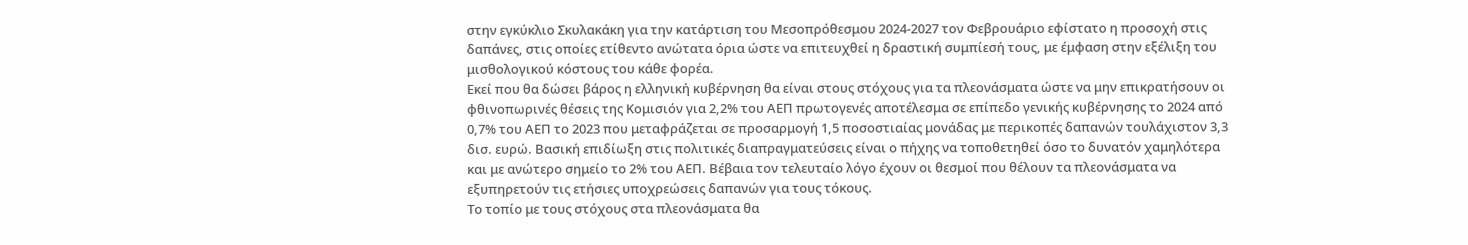στην εγκύκλιο Σκυλακάκη για την κατάρτιση του Μεσοπρόθεσμου 2024-2027 τον Φεβρουάριο εφίστατο η προσοχή στις δαπάνες, στις οποίες ετίθεντο ανώτατα όρια ώστε να επιτευχθεί η δραστική συμπίεσή τους, με έμφαση στην εξέλιξη του μισθολογικού κόστους του κάθε φορέα.
Εκεί που θα δώσει βάρος η ελληνική κυβέρνηση θα είναι στους στόχους για τα πλεονάσματα ώστε να μην επικρατήσουν οι φθινοπωρινές θέσεις της Κομισιόν για 2,2% του ΑΕΠ πρωτογενές αποτέλεσμα σε επίπεδο γενικής κυβέρνησης το 2024 από 0,7% του ΑΕΠ το 2023 που μεταφράζεται σε προσαρμογή 1,5 ποσοστιαίας μονάδας με περικοπές δαπανών τουλάχιστον 3,3 δισ. ευρώ. Βασική επιδίωξη στις πολιτικές διαπραγματεύσεις είναι ο πήχης να τοποθετηθεί όσο το δυνατόν χαμηλότερα και με ανώτερο σημείο το 2% του ΑΕΠ. Βέβαια τον τελευταίο λόγο έχουν οι θεσμοί που θέλουν τα πλεονάσματα να εξυπηρετούν τις ετήσιες υποχρεώσεις δαπανών για τους τόκους.
Το τοπίο με τους στόχους στα πλεονάσματα θα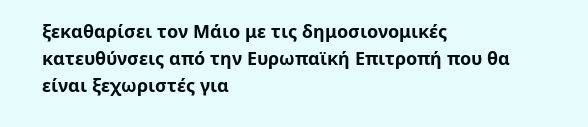ξεκαθαρίσει τον Μάιο με τις δημοσιονομικές κατευθύνσεις από την Ευρωπαϊκή Επιτροπή που θα είναι ξεχωριστές για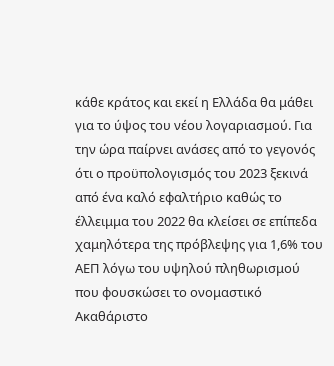κάθε κράτος και εκεί η Ελλάδα θα μάθει για το ύψος του νέου λογαριασμού. Για την ώρα παίρνει ανάσες από το γεγονός ότι ο προϋπολογισμός του 2023 ξεκινά από ένα καλό εφαλτήριο καθώς το έλλειμμα του 2022 θα κλείσει σε επίπεδα χαμηλότερα της πρόβλεψης για 1,6% του ΑΕΠ λόγω του υψηλού πληθωρισμού που φουσκώσει το ονομαστικό Ακαθάριστο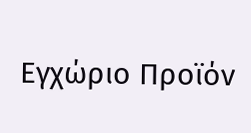Εγχώριο Προϊόν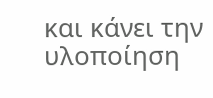και κάνει την υλοποίηση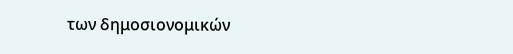των δημοσιονομικών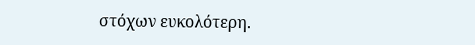στόχων ευκολότερη.